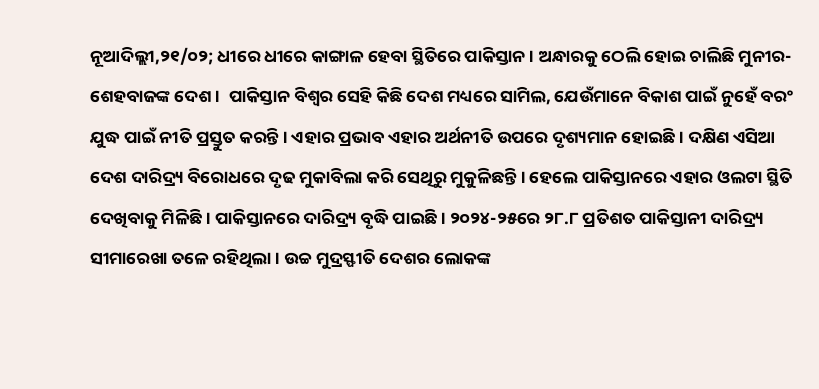ନୂଆଦିଲ୍ଲୀ,୨୧/୦୨; ଧୀରେ ଧୀରେ କାଙ୍ଗାଳ ହେବା ସ୍ଥିତିରେ ପାକିସ୍ତାନ । ଅନ୍ଧାରକୁ ଠେଲି ହୋଇ ଚାଲିଛି ମୁନୀର-ଶେହବାଜଙ୍କ ଦେଶ ।  ପାକିସ୍ତାନ ବିଶ୍ୱର ସେହି କିଛି ଦେଶ ମଧ୍ୟରେ ସାମିଲ, ଯେଉଁମାନେ ବିକାଶ ପାଇଁ ନୁହେଁ ବରଂ ଯୁଦ୍ଧ ପାଇଁ ନୀତି ପ୍ରସ୍ତୁତ କରନ୍ତି । ଏହାର ପ୍ରଭାବ ଏହାର ଅର୍ଥନୀତି ଉପରେ ଦୃଶ୍ୟମାନ ହୋଇଛି । ଦକ୍ଷିଣ ଏସିଆ ଦେଶ ଦାରିଦ୍ର୍ୟ ବିରୋଧରେ ଦୃଢ ମୁକାବିଲା କରି ସେଥିରୁ ମୁକୁଳିଛନ୍ତି । ହେଲେ ପାକିସ୍ତାନରେ ଏହାର ଓଲଟା ସ୍ଥିତି ଦେଖିବାକୁ ମିଳିଛି । ପାକିସ୍ତାନରେ ଦାରିଦ୍ର୍ୟ ବୃଦ୍ଧି ପାଇଛି । ୨୦୨୪-୨୫ରେ ୨୮.୮ ପ୍ରତିଶତ ପାକିସ୍ତାନୀ ଦାରିଦ୍ର୍ୟ ସୀମାରେଖା ତଳେ ରହିଥିଲା । ଉଚ୍ଚ ମୁଦ୍ରସ୍ଫୀତି ଦେଶର ଲୋକଙ୍କ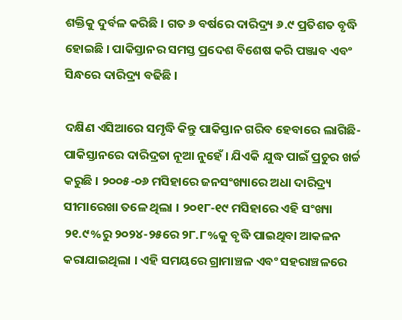ଶକ୍ତିକୁ ଦୁର୍ବଳ କରିଛି । ଗତ ୬ ବର୍ଷରେ ଦାରିଦ୍ର୍ୟ ୬.୯ ପ୍ରତିଶତ ବୃଦ୍ଧି ହୋଇଛି । ପାକିସ୍ତାନର ସମସ୍ତ ପ୍ରଦେଶ ବିଶେଷ କରି ପଞ୍ଜାବ ଏବଂ ସିନ୍ଧରେ ଦାରିଦ୍ର୍ୟ ବଢିଛି ।

ଦକ୍ଷିଣ ଏସିଆରେ ସମୃଦ୍ଧି କିନ୍ତୁ ପାକିସ୍ତାନ ଗରିବ ହେବାରେ ଲାଗିଛି- ପାକିସ୍ତାନରେ ଦାରିଦ୍ରତା ନୂଆ ନୁହେଁ । ଯିଏକି ଯୁଦ୍ଧ ପାଇଁ ପ୍ରଚୁର ଖର୍ଚ୍ଚ କରୁଛି । ୨୦୦୫-୦୬ ମସିହାରେ ଜନସଂଖ୍ୟାରେ ଅଧା ଦାରିଦ୍ର୍ୟ ସୀମାରେଖା ତଳେ ଥିଲା । ୨୦୧୮-୧୯ ମସିହାରେ ଏହି ସଂଖ୍ୟା ୨୧.୯%ରୁ ୨୦୨୪-୨୫ରେ ୨୮.୮%କୁ ବୃଦ୍ଧି ପାଇଥିବା ଆକଳନ କରାଯାଇଥିଲା । ଏହି ସମୟରେ ଗ୍ରାମାଞ୍ଚଳ ଏବଂ ସହରାଞ୍ଚଳରେ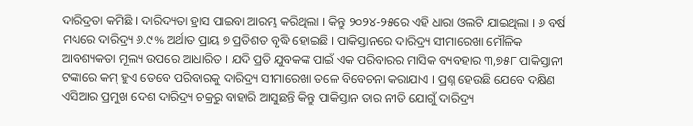ଦାରିଦ୍ରତା କମିଛି । ଦାରିଦ୍ୟତା ହ୍ରାସ ପାଇବା ଆରମ୍ଭ କରିଥିଲା । କିନ୍ତୁ ୨୦୨୪-୨୫ରେ ଏହି ଧାରା ଓଲଟି ଯାଇଥିଲା । ୬ ବର୍ଷ ମଧ୍ୟରେ ଦାରିଦ୍ର୍ୟ ୬.୯% ଅର୍ଥାତ ପ୍ରାୟ ୭ ପ୍ରତିଶତ ବୃଦ୍ଧି ହୋଇଛି । ପାକିସ୍ତାନରେ ଦାରିଦ୍ର୍ୟ ସୀମାରେଖା ମୌଳିକ ଆବଶ୍ୟକତା ମୂଲ୍ୟ ଉପରେ ଆଧାରିତ । ଯଦି ପ୍ରତି ଯୁବକଙ୍କ ପାଇଁ ଏକ ପରିବାରର ମାସିକ ବ୍ୟବହାର ୩,୭୫୮ ପାକିସ୍ତାନୀ ଟଙ୍କାରେ କମ୍ ହୁଏ ତେବେ ପରିବାରକୁ ଦାରିଦ୍ର୍ୟ ସୀମାରେଖା ତଳେ ବିବେଚନା କରାଯାଏ । ପ୍ରଶ୍ନ ହେଉଛି ଯେବେ ଦକ୍ଷିଣ ଏସିଆର ପ୍ରମୁଖ ଦେଶ ଦାରିଦ୍ର୍ୟ ଚକ୍ରରୁ ବାହାରି ଆସୁଛନ୍ତି କିନ୍ତୁ ପାକିସ୍ତାନ ତାର ନୀତି ଯୋଗୁଁ ଦାରିଦ୍ର୍ୟ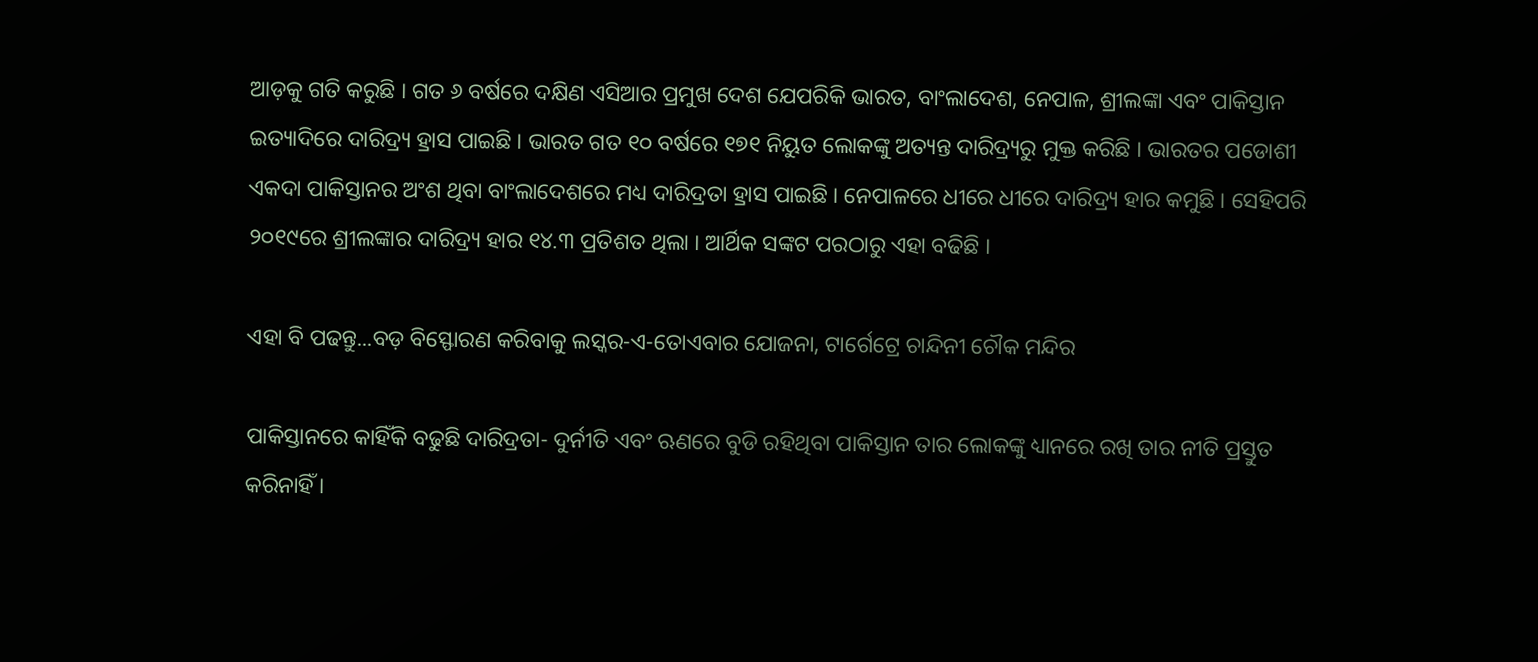ଆଡ଼କୁ ଗତି କରୁଛି । ଗତ ୬ ବର୍ଷରେ ଦକ୍ଷିଣ ଏସିଆର ପ୍ରମୁଖ ଦେଶ ଯେପରିକି ଭାରତ, ବାଂଲାଦେଶ, ନେପାଳ, ଶ୍ରୀଲଙ୍କା ଏବଂ ପାକିସ୍ତାନ ଇତ୍ୟାଦିରେ ଦାରିଦ୍ର୍ୟ ହ୍ରାସ ପାଇଛି । ଭାରତ ଗତ ୧୦ ବର୍ଷରେ ୧୭୧ ନିୟୁତ ଲୋକଙ୍କୁ ଅତ୍ୟନ୍ତ ଦାରିଦ୍ର୍ୟରୁ ମୁକ୍ତ କରିଛି । ଭାରତର ପଡୋଶୀ ଏକଦା ପାକିସ୍ତାନର ଅଂଶ ଥିବା ବାଂଲାଦେଶରେ ମଧ୍ୟ ଦାରିଦ୍ରତା ହ୍ରାସ ପାଇଛି । ନେପାଳରେ ଧୀରେ ଧୀରେ ଦାରିଦ୍ର୍ୟ ହାର କମୁଛି । ସେହିପରି ୨୦୧୯ରେ ଶ୍ରୀଲଙ୍କାର ଦାରିଦ୍ର୍ୟ ହାର ୧୪.୩ ପ୍ରତିଶତ ଥିଲା । ଆର୍ଥିକ ସଙ୍କଟ ପରଠାରୁ ଏହା ବଢିଛି ।

ଏହା ବି ପଢନ୍ତୁ...ବଡ଼ ବିସ୍ଫୋରଣ କରିବାକୁ ଲସ୍କର-ଏ-ତୋଏବାର ଯୋଜନା, ଟାର୍ଗେଟ୍ରେ ଚାନ୍ଦିନୀ ଚୌକ ମନ୍ଦିର

ପାକିସ୍ତାନରେ କାହିଁକି ବଢୁଛି ଦାରିଦ୍ରତା- ଦୁର୍ନୀତି ଏବଂ ଋଣରେ ବୁଡି ରହିଥିବା ପାକିସ୍ତାନ ତାର ଲୋକଙ୍କୁ ଧ୍ୟାନରେ ରଖି ତାର ନୀତି ପ୍ରସ୍ତୁତ କରିନାହିଁ ।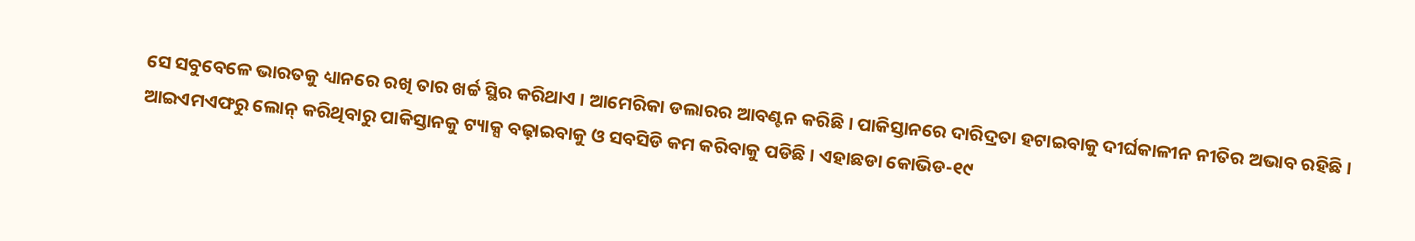ସେ ସବୁବେଳେ ଭାରତକୁ ଧ୍ୟାନରେ ରଖି ତାର ଖର୍ଚ୍ଚ ସ୍ଥିର କରିଥାଏ । ଆମେରିକା ଡଲାରର ଆବଣ୍ଟନ କରିଛି । ପାକିସ୍ତାନରେ ଦାରିଦ୍ରତା ହଟାଇବାକୁ ଦୀର୍ଘକାଳୀନ ନୀତିର ଅଭାବ ରହିଛି । ଆଇଏମଏଫରୁ ଲୋନ୍ କରିଥିବାରୁ ପାକିସ୍ତାନକୁ ଟ୍ୟାକ୍ସ ବଢ଼ାଇବାକୁ ଓ ସବସିଡି କମ କରିବାକୁ ପଡିଛି । ଏହାଛଡା କୋଭିଡ-୧୯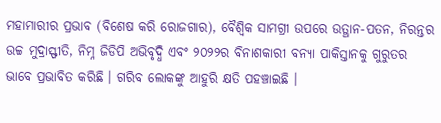ମହାମାରୀର ପ୍ରଭାବ (ବିଶେଷ କରି ରୋଜଗାର), ବୈଶ୍ୱିକ ସାମଗ୍ରୀ ଉପରେ ଉତ୍ଥାନ-ପତନ, ନିରନ୍ତର ଉଚ୍ଚ ମୁଦ୍ରାସ୍ଫୀତି, ନିମ୍ନ ଜିଡିପି ଅଭିବୃଦ୍ଧି ଏବଂ ୨୦୨୨ର ବିନାଶକାରୀ ବନ୍ୟା ପାକିସ୍ତାନକୁ ଗୁରୁତର ଭାବେ ପ୍ରଭାବିତ କରିଛି । ଗରିବ ଲୋକଙ୍କୁ ଆହୁରି କ୍ଷତି ପହଞ୍ଚାଇଛି ।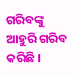ଗରିବଙ୍କୁ ଆହୁରି ଗରିବ କରିଛି ।